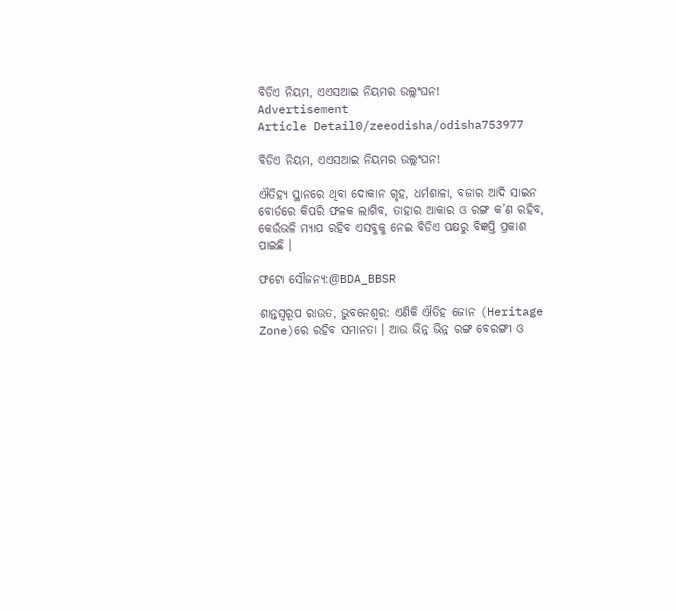ବିଡିଏ ନିୟମ, ଏଏସଆଇ ନିୟମର ଉଲ୍ଲଂଘନ!
Advertisement
Article Detail0/zeeodisha/odisha753977

ବିଡିଏ ନିୟମ, ଏଏସଆଇ ନିୟମର ଉଲ୍ଲଂଘନ!

ଐତିହ୍ୟ ସ୍ଥାନରେ ଥିବା ଦୋକାନ ଗୃହ, ଧର୍ମଶାଳା, ବଜାର ଆଦି ସାଇନ ବୋର୍ଡରେ କିପରି ଫଳକ ଲାଗିବ, ତାହାର ଆକାର ଓ ରଙ୍ଗ କ’ଣ ରହିବ, କେଉଁଭଳି ମ୍ୟାପ ରହିବ ଏସବୁକୁ ନେଇ ବିଡିଏ ପକ୍ଷରୁ ବିଜ୍ଞପ୍ତି ପ୍ରକାଶ ପାଇଛି ।

ଫଟୋ ସୌଜନ୍ୟ:@BDA_BBSR

ଶାନ୍ତସ୍ୱରୂପ ରାଉତ, ଭୁବନେଶ୍ୱର: ଏଣିକି ଐତିହ ଜୋନ (Heritage Zone)ରେ ରହିବ ସମାନତା । ଆଉ ଭିନ୍ନ ଭିନ୍ନ ରଙ୍ଗ ବେରଙ୍ଗୀ ଓ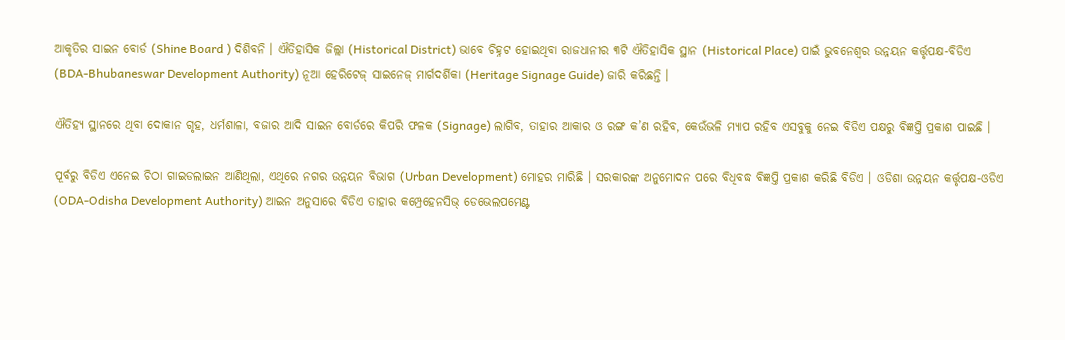ଆକୃତିର ସାଇନ ବୋର୍ଡ (Shine Board ) ଦିଶିବନି । ଐତିହାସିକ ଜିଲ୍ଲା (Historical District) ଭାବେ ଚିହ୍ନଟ ହୋଇଥିବା ରାଜଧାନୀର ୩ଟି ଐତିହାସିକ ସ୍ଥାନ (Historical Place) ପାଇଁ ଭୁବନେଶ୍ୱର ଉନ୍ନୟନ କର୍ତ୍ତୃପକ୍ଷ-ବିଡିଏ (BDA-Bhubaneswar Development Authority) ନୂଆ ହେରିଟେଜ୍ ସାଇନେଜ୍ ମାର୍ଗଦର୍ଶିକା (Heritage Signage Guide) ଜାରି କରିଛନ୍ତି ।

ଐତିହ୍ୟ ସ୍ଥାନରେ ଥିବା ଦୋକାନ ଗୃହ, ଧର୍ମଶାଳା, ବଜାର ଆଦି ସାଇନ ବୋର୍ଡରେ କିପରି ଫଳକ (Signage) ଲାଗିବ, ତାହାର ଆକାର ଓ ରଙ୍ଗ କ’ଣ ରହିବ, କେଉଁଭଳି ମ୍ୟାପ ରହିବ ଏସବୁକୁ ନେଇ ବିଡିଏ ପକ୍ଷରୁ ବିଜ୍ଞପ୍ତି ପ୍ରକାଶ ପାଇଛି ।

ପୂର୍ବରୁ ବିଡିଏ ଏନେଇ ଚିଠା ଗାଇଡଲାଇନ ଆଣିଥିଲା, ଏଥିରେ ନଗର ଉନ୍ନୟନ ବିଭାଗ (Urban Development) ମୋହର ମାରିଛି । ସରକାରଙ୍କ ଅନୁମୋଦନ ପରେ ବିଧିବଦ୍ଧ ବିଜ୍ଞପ୍ତି ପ୍ରକାଶ କରିଛି ବିଡିଏ । ଓଡିଶା ଉନ୍ନୟନ କର୍ତ୍ତୃପକ୍ଷ-ଓଡିଏ (ODA-Odisha Development Authority) ଆଇନ ଅନୁସାରେ ବିଡିଏ ତାହାର କମ୍ପ୍ରେହେନସିଭ୍ ଡେଭେଲପମେଣ୍ଟ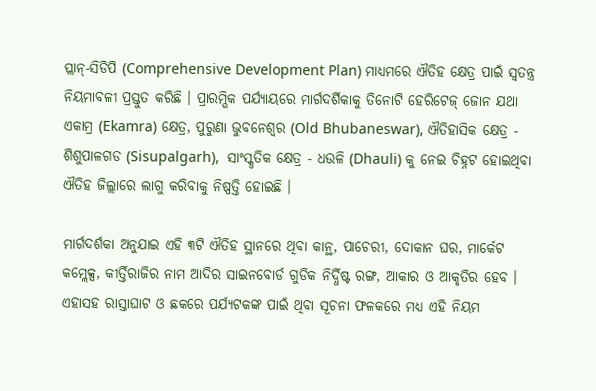ପ୍ଲାନ୍-ସିଡିପି (Comprehensive Development Plan) ମାଧ୍ୟମରେ ଐତିହ କ୍ଷେତ୍ର ପାଇଁ ସ୍ୱତନ୍ତ୍ର ନିୟମାବଳୀ ପ୍ରସ୍ତୁତ କରିଛି । ପ୍ରାରମ୍ଭିକ ପର୍ଯ୍ୟାୟରେ ମାର୍ଗଦର୍ଶିକାକୁ ତିନୋଟି ହେରିଟେଜ୍ ଜୋନ ଯଥା ଏକାମ୍ର (Ekamra) କ୍ଷେତ୍ର, ପୁରୁଣା ଭୁବନେଶ୍ୱର (Old Bhubaneswar), ଐତିହାସିକ କ୍ଷେତ୍ର - ଶିଶୁପାଳଗଡ (Sisupalgarh),  ସାଂସ୍କୃତିକ କ୍ଷେତ୍ର - ଧଉଳି (Dhauli) କୁ ନେଇ ଚିହ୍ନଟ ହୋଇଥିବା ଐତିହ ଜିଲ୍ଲାରେ ଲାଗୁ କରିବାକୁ ନିଷ୍ପତ୍ତି ହୋଇଛି ।

ମାର୍ଗଦର୍ଶକା ଅନୁଯାଇ ଏହି ୩ଟି ଐତିହ ସ୍ଥାନରେ ଥିବା କାନ୍ଥ, ପାଚେରୀ, ଦୋକାନ ଘର, ମାର୍କେଟ କମ୍ଲେକ୍ସ, କୀର୍ତ୍ତିରାଜିର ନାମ ଆଦିର ସାଇନବୋର୍ଡ ଗୁଡିକ ନିର୍ଦ୍ଧିଷ୍ଟ ରଙ୍ଗ, ଆକାର ଓ ଆକୃତିର ହେବ । ଏହାସହ ରାସ୍ତାଘାଟ ଓ ଛକରେ ପର୍ଯ୍ୟଟକଙ୍କ ପାଇଁ ଥିବା ସୂଚନା ଫଳକରେ ମଧ୍ୟ ଏହି ନିୟମ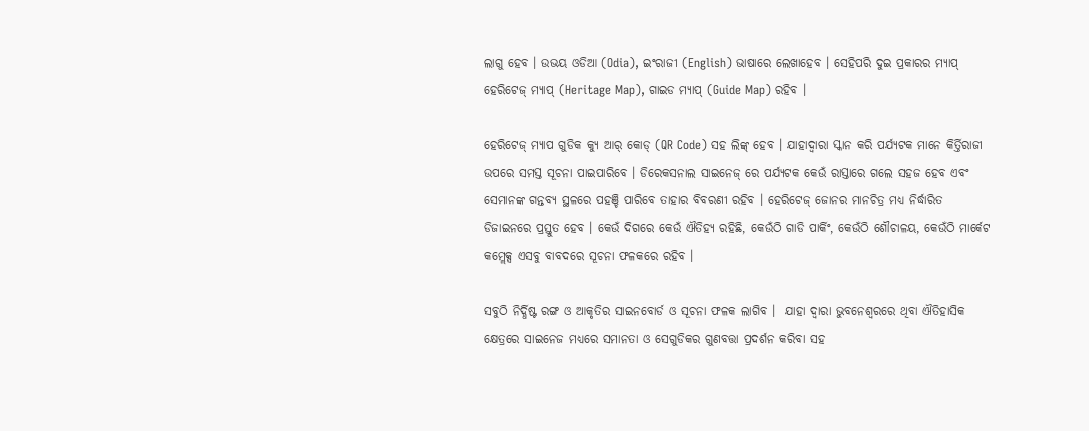ଲାଗୁ ହେବ । ଉଭୟ ଓଡିଆ (Odia), ଇଂରାଜୀ (English) ଭାଷାରେ ଲେଖାହେବ । ସେହିପରି ଦୁଇ ପ୍ରକାରର ମ୍ୟାପ୍ ହେରିଟେଜ୍ ମ୍ୟାପ୍ (Heritage Map), ଗାଇଡ ମ୍ୟାପ୍ (Guide Map) ରହିବ ।

ହେରିଟେଜ୍ ମ୍ୟାପ ଗୁଡିକ କ୍ୟୁ ଆର୍ କୋଡ୍ (QR Code) ସହ ଲିଙ୍କ୍ ହେବ । ଯାହାଦ୍ୱାରା ସ୍କାନ କରି ପର୍ଯ୍ୟଟକ ମାନେ କିର୍ତ୍ତିରାଜୀ ଉପରେ ସମସ୍ତ ସୂଚନା ପାଇପାରିବେ । ଡିରେକସନାଲ ସାଇନେଜ୍ ରେ ପର୍ଯ୍ୟଟକ କେଉଁ ରାସ୍ତାରେ ଗଲେ ସହଜ ହେବ ଏବଂ ସେମାନଙ୍କ ଗନ୍ତବ୍ୟ ସ୍ଥଳରେ ପହଞ୍ଚି ପାରିବେ ତାହାର ବିବରଣୀ ରହିବ । ହେରିଟେଜ୍ ଜୋନର ମାନଚିତ୍ର ମଧ୍ୟ ନିର୍ଦ୍ଧାରିତ ଡିଜାଇନରେ ପ୍ରସ୍ତୁତ ହେବ । କେଉଁ ଦିଗରେ କେଉଁ ଐତିହ୍ୟ ରହିଛି, କେଉଁଠି ଗାଡି ପାର୍କିଂ, କେଉଁଠି ଶୌଚାଳୟ, କେଉଁଠି ମାର୍କେଟ କମ୍ଲେକ୍ସ ଏସବୁ ବାବଦରେ ସୂଚନା ଫଳକରେ ରହିବ ।

ସବୁଠି ନିର୍ଦ୍ଧିଷ୍ଟ ରଙ୍ଗ ଓ ଆକୃତିର ସାଇନବୋର୍ଡ ଓ ସୂଚନା ଫଳକ ଲାଗିବ ।  ଯାହା ଦ୍ୱାରା ଭୁବନେଶ୍ୱରରେ ଥିବା ଐତିହାସିକ କ୍ଷେତ୍ରରେ ସାଇନେଜ ମଧ୍ୟରେ ସମାନତା ଓ ସେଗୁଡିକର ଗୁଣବତ୍ତା ପ୍ରଦର୍ଶନ କରିବା ସହ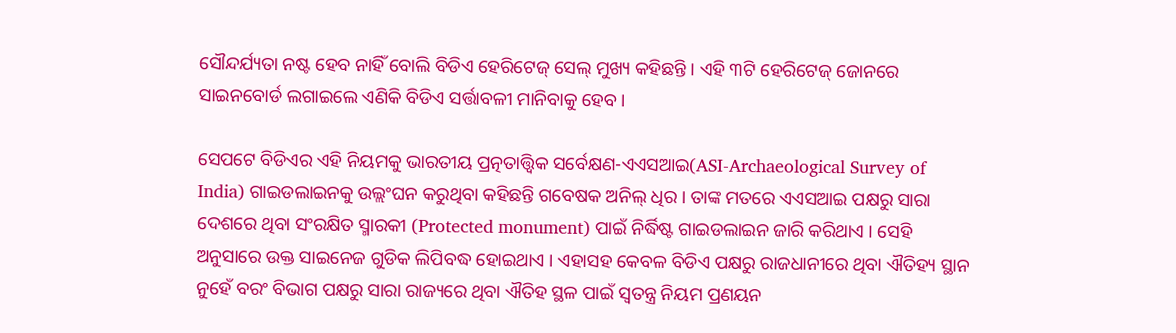ସୌନ୍ଦର୍ଯ୍ୟତା ନଷ୍ଟ ହେବ ନାହିଁ ବୋଲି ବିଡିଏ ହେରିଟେଜ୍ ସେଲ୍ ମୁଖ୍ୟ କହିଛନ୍ତି । ଏହି ୩ଟି ହେରିଟେଜ୍ ଜୋନରେ ସାଇନବୋର୍ଡ ଲଗାଇଲେ ଏଣିକି ବିଡିଏ ସର୍ତ୍ତାବଳୀ ମାନିବାକୁ ହେବ।

ସେପଟେ ବିଡିଏର ଏହି ନିୟମକୁ ଭାରତୀୟ ପ୍ରତ୍ନତାତ୍ତ୍ୱିକ ସର୍ବେକ୍ଷଣ-ଏଏସଆଇ(ASI-Archaeological Survey of India) ଗାଇଡଲାଇନକୁ ଉଲ୍ଲଂଘନ କରୁଥିବା କହିଛନ୍ତି ଗବେଷକ ଅନିଲ୍ ଧିର । ତାଙ୍କ ମତରେ ଏଏସଆଇ ପକ୍ଷରୁ ସାରା ଦେଶରେ ଥିବା ସଂରକ୍ଷିତ ସ୍ମାରକୀ (Protected monument) ପାଇଁ ନିର୍ଦ୍ଧିଷ୍ଟ ଗାଇଡଲାଇନ ଜାରି କରିଥାଏ । ସେହି ଅନୁସାରେ ଉକ୍ତ ସାଇନେଜ ଗୁଡିକ ଲିପିବଦ୍ଧ ହୋଇଥାଏ । ଏହାସହ କେବଳ ବିଡିଏ ପକ୍ଷରୁ ରାଜଧାନୀରେ ଥିବା ଐତିହ୍ୟ ସ୍ଥାନ ନୁହେଁ ବରଂ ବିଭାଗ ପକ୍ଷରୁ ସାରା ରାଜ୍ୟରେ ଥିବା ଐତିହ ସ୍ଥଳ ପାଇଁ ସ୍ୱତନ୍ତ୍ର ନିୟମ ପ୍ରଣୟନ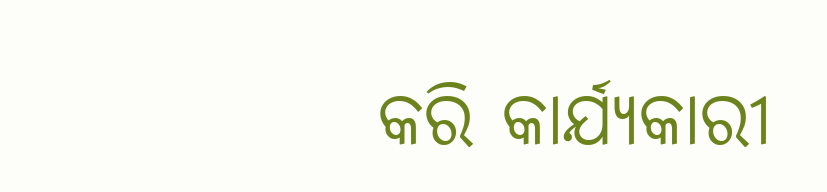କରି କାର୍ଯ୍ୟକାରୀ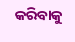କରିବାକୁ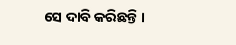ସେ ଦାବି କରିଛନ୍ତି ।